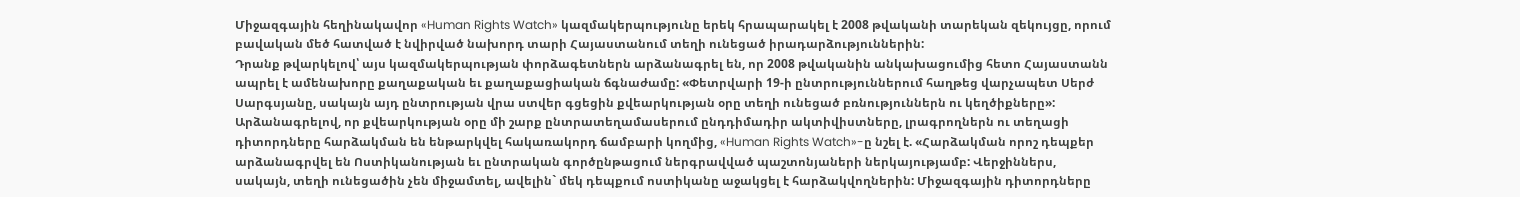Միջազգային հեղինակավոր «Human Rights Watch» կազմակերպությունը երեկ հրապարակել է 2008 թվականի տարեկան զեկույցը, որում բավական մեծ հատված է նվիրված նախորդ տարի Հայաստանում տեղի ունեցած իրադարձություններին:
Դրանք թվարկելով՝ այս կազմակերպության փորձագետներն արձանագրել են, որ 2008 թվականին անկախացումից հետո Հայաստանն ապրել է ամենախորը քաղաքական եւ քաղաքացիական ճգնաժամը: «Փետրվարի 19-ի ընտրություններում հաղթեց վարչապետ Սերժ Սարգսյանը, սակայն այդ ընտրության վրա ստվեր գցեցին քվեարկության օրը տեղի ունեցած բռնություններն ու կեղծիքները»: Արձանագրելով, որ քվեարկության օրը մի շարք ընտրատեղամասերում ընդդիմադիր ակտիվիստները, լրագրողներն ու տեղացի դիտորդները հարձակման են ենթարկվել հակառակորդ ճամբարի կողմից, «Human Rights Watch»-ը նշել է. «Հարձակման որոշ դեպքեր արձանագրվել են Ոստիկանության եւ ընտրական գործընթացում ներգրավված պաշտոնյաների ներկայությամբ: Վերջիններս, սակայն, տեղի ունեցածին չեն միջամտել, ավելին` մեկ դեպքում ոստիկանը աջակցել է հարձակվողներին: Միջազգային դիտորդները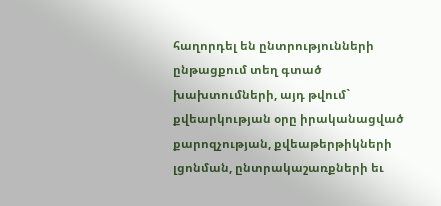հաղորդել են ընտրությունների ընթացքում տեղ գտած խախտումների, այդ թվում` քվեարկության օրը իրականացված քարոզչության, քվեաթերթիկների լցոնման, ընտրակաշառքների եւ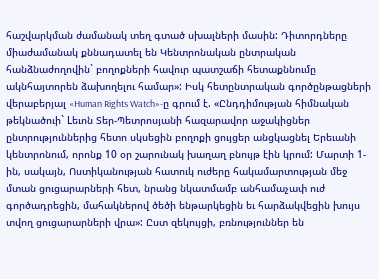հաշվարկման ժամանակ տեղ գտած սխալների մասին: Դիտորդները միաժամանակ քննադատել են Կենտրոնական ընտրական հանձնաժողովին` բողոքների հավուր պատշաճի հետաքննումը ակնհայտորեն ձախողելու համար»: Իսկ հետընտրական գործընթացների վերաբերյալ «Human Rights Watch»-ը գրում է. «Ընդդիմության հիմնական թեկնածուի` Lեւոն Տեր-Պետրոսյանի հազարավոր աջակիցներ ընտրություններից հետո սկսեցին բողոքի ցույցեր անցկացնել Երեւանի կենտրոնում, որոնք 10 օր շարունակ խաղաղ բնույթ էին կրում: Մարտի 1-ին, սակայն, Ոստիկանության հատուկ ուժերը հակամարտության մեջ մտան ցուցարարների հետ, նրանց նկատմամբ անհամաչափ ուժ գործադրեցին, մահակներով ծեծի ենթարկեցին եւ հարձակվեցին խույս տվող ցուցարարների վրա»: Ըստ զեկույցի, բռնություններ են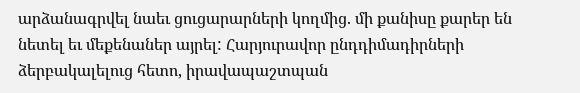արձանագրվել նաեւ ցուցարարների կողմից. մի քանիսը քարեր են նետել եւ մեքենաներ այրել: Հարյուրավոր ընդդիմադիրների ձերբակալելուց հետո, իրավապաշտպան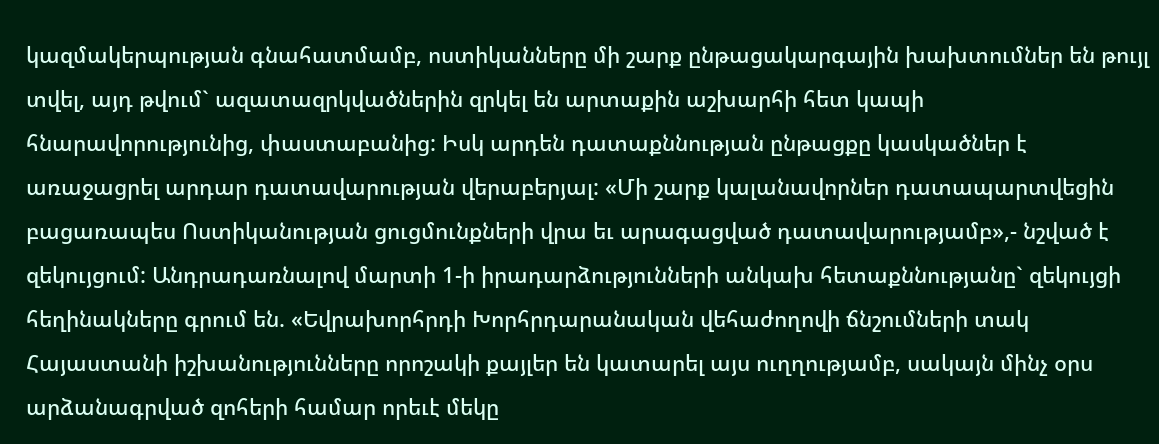կազմակերպության գնահատմամբ, ոստիկանները մի շարք ընթացակարգային խախտումներ են թույլ տվել, այդ թվում` ազատազրկվածներին զրկել են արտաքին աշխարհի հետ կապի հնարավորությունից, փաստաբանից: Իսկ արդեն դատաքննության ընթացքը կասկածներ է առաջացրել արդար դատավարության վերաբերյալ: «Մի շարք կալանավորներ դատապարտվեցին բացառապես Ոստիկանության ցուցմունքների վրա եւ արագացված դատավարությամբ»,- նշված է զեկույցում: Անդրադառնալով մարտի 1-ի իրադարձությունների անկախ հետաքննությանը` զեկույցի հեղինակները գրում են. «Եվրախորհրդի Խորհրդարանական վեհաժողովի ճնշումների տակ Հայաստանի իշխանությունները որոշակի քայլեր են կատարել այս ուղղությամբ, սակայն մինչ օրս արձանագրված զոհերի համար որեւէ մեկը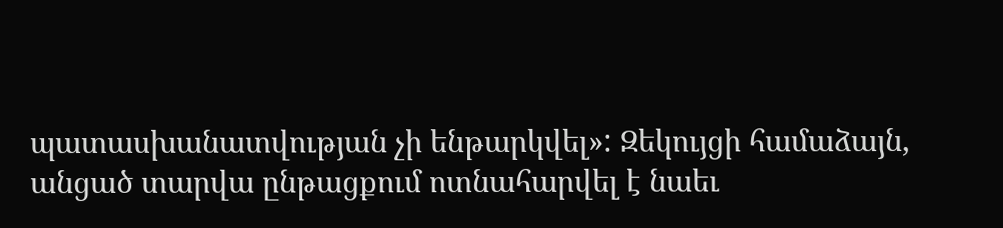պատասխանատվության չի ենթարկվել»: Զեկույցի համաձայն, անցած տարվա ընթացքում ոտնահարվել է նաեւ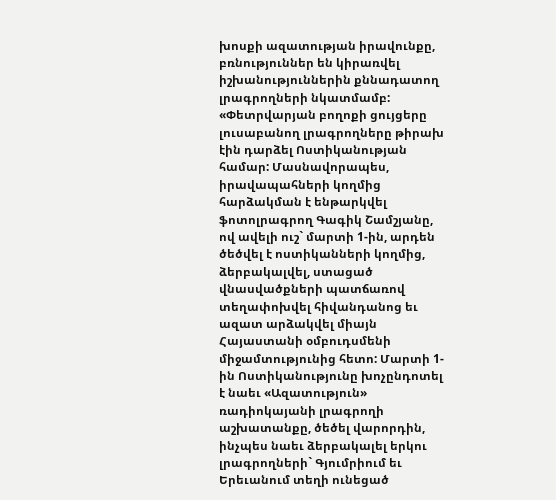խոսքի ազատության իրավունքը, բռնություններ են կիրառվել իշխանություններին քննադատող լրագրողների նկատմամբ: «Փետրվարյան բողոքի ցույցերը լուսաբանող լրագրողները թիրախ էին դարձել Ոստիկանության համար: Մասնավորապես, իրավապահների կողմից հարձակման է ենթարկվել ֆոտոլրագրող Գագիկ Շամշյանը, ով ավելի ուշ` մարտի 1-ին, արդեն ծեծվել է ոստիկանների կողմից, ձերբակալվել, ստացած վնասվածքների պատճառով տեղափոխվել հիվանդանոց եւ ազատ արձակվել միայն Հայաստանի օմբուդսմենի միջամտությունից հետո: Մարտի 1-ին Ոստիկանությունը խոչընդոտել է նաեւ «Ազատություն» ռադիոկայանի լրագրողի աշխատանքը, ծեծել վարորդին, ինչպես նաեւ ձերբակալել երկու լրագրողների` Գյումրիում եւ Երեւանում տեղի ունեցած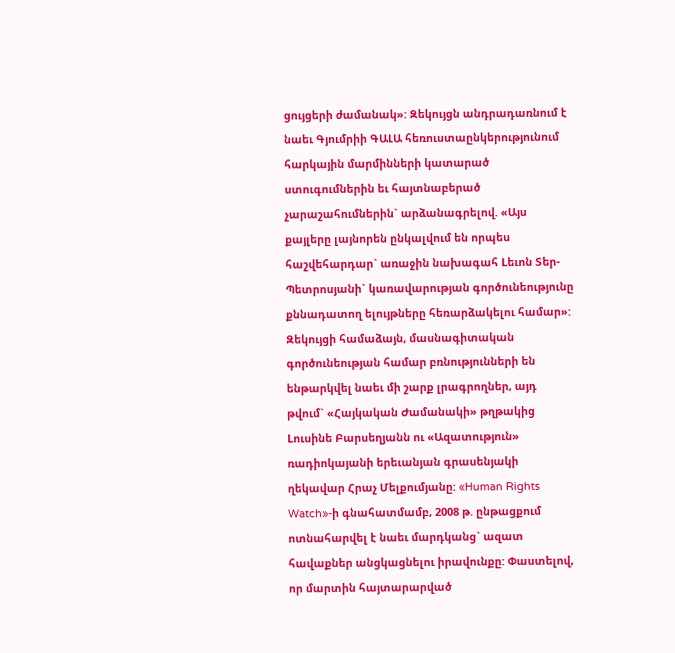ցույցերի ժամանակ»: Զեկույցն անդրադառնում է նաեւ Գյումրիի ԳԱԼԱ հեռուստաընկերությունում հարկային մարմինների կատարած ստուգումներին եւ հայտնաբերած չարաշահումներին` արձանագրելով. «Այս քայլերը լայնորեն ընկալվում են որպես հաշվեհարդար` առաջին նախագահ Lեւոն Տեր-Պետրոսյանի` կառավարության գործունեությունը քննադատող ելույթները հեռարձակելու համար»:
Զեկույցի համաձայն, մասնագիտական գործունեության համար բռնությունների են ենթարկվել նաեւ մի շարք լրագրողներ, այդ թվում` «Հայկական Ժամանակի» թղթակից Lուսինե Բարսեղյանն ու «Ազատություն» ռադիոկայանի երեւանյան գրասենյակի ղեկավար Հրաչ Մելքումյանը: «Human Rights Watch»-ի գնահատմամբ, 2008 թ. ընթացքում ոտնահարվել է նաեւ մարդկանց` ազատ հավաքներ անցկացնելու իրավունքը: Փաստելով, որ մարտին հայտարարված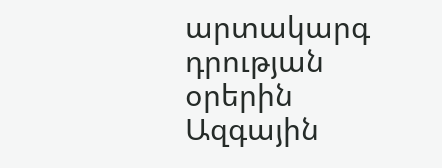արտակարգ դրության օրերին Ազգային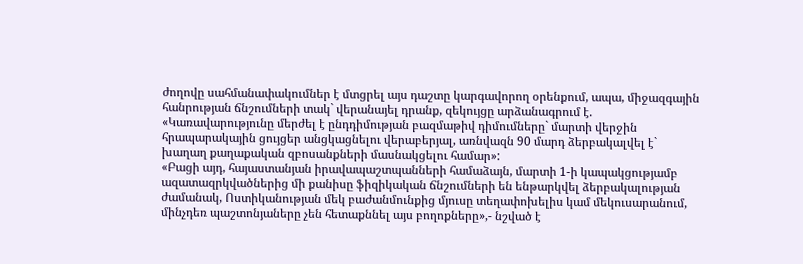ժողովը սահմանափակումներ է մտցրել այս դաշտը կարգավորող օրենքում, ապա, միջազգային հանրության ճնշումների տակ` վերանայել դրանք, զեկույցը արձանագրում է. «Կառավարությունը մերժել է ընդդիմության բազմաթիվ դիմումները` մարտի վերջին հրապարակային ցույցեր անցկացնելու վերաբերյալ, առնվազն 90 մարդ ձերբակալվել է` խաղաղ քաղաքական զբոսանքների մասնակցելու համար»:
«Բացի այդ, հայաստանյան իրավապաշտպանների համաձայն, մարտի 1-ի կապակցությամբ ազատազրկվածներից մի քանիսը ֆիզիկական ճնշումների են ենթարկվել ձերբակալության ժամանակ, Ոստիկանության մեկ բաժանմունքից մյուսը տեղափոխելիս կամ մեկուսարանում, մինչդեռ պաշտոնյաները չեն հետաքննել այս բողոքները»,- նշված է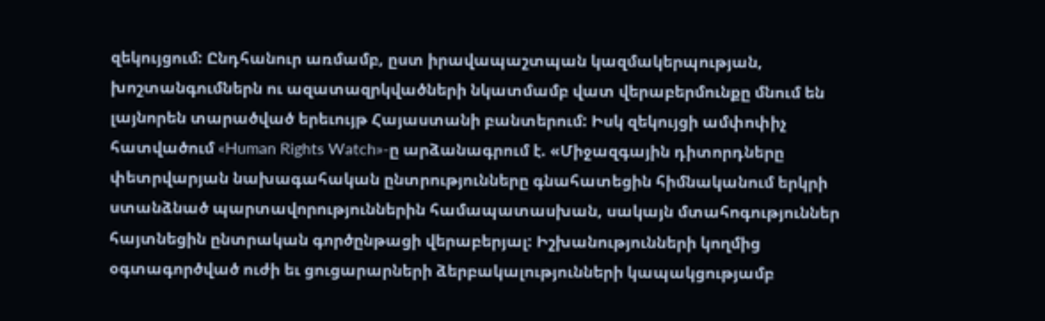զեկույցում: Ընդհանուր առմամբ, ըստ իրավապաշտպան կազմակերպության, խոշտանգումներն ու ազատազրկվածների նկատմամբ վատ վերաբերմունքը մնում են լայնորեն տարածված երեւույթ Հայաստանի բանտերում: Իսկ զեկույցի ամփոփիչ հատվածում «Human Rights Watch»-ը արձանագրում է. «Միջազգային դիտորդները փետրվարյան նախագահական ընտրությունները գնահատեցին հիմնականում երկրի ստանձնած պարտավորություններին համապատասխան, սակայն մտահոգություններ հայտնեցին ընտրական գործընթացի վերաբերյալ: Իշխանությունների կողմից օգտագործված ուժի եւ ցուցարարների ձերբակալությունների կապակցությամբ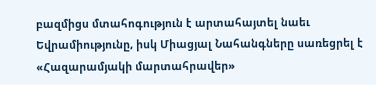բազմիցս մտահոգություն է արտահայտել նաեւ Եվրամիությունը, իսկ Միացյալ Նահանգները սառեցրել է «Հազարամյակի մարտահրավեր»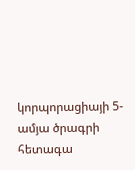կորպորացիայի 5-ամյա ծրագրի հետագա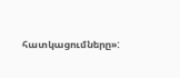հատկացումները»: